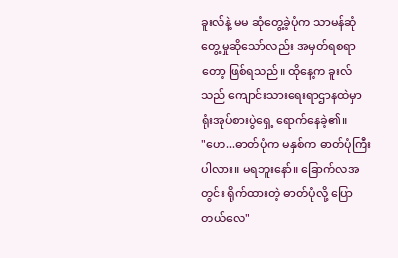ခူးလ်နဲ့ မမ ဆုံတွေ့ခဲ့ပုံက သာမန်ဆုံတွေ့မှုဆိုသော်လည်း အမှတ်ရစရာတော့ ဖြစ်ရသည်။ ထိုနေ့က ခူးလ်သည် ကျောင်းသားရေးရာဌာနထဲမှာ ရုံးအုပ်စားပွဲရှေ့ ရောက်နေခဲ့၏။
"ဟေ...ဓာတ်ပုံက မနှစ်က ဓာတ်ပုံကြီးပါလား။ မရဘူးနော်။ ခြောက်လအတွင်း ရိုက်ထားတဲ့ ဓာတ်ပုံလို့ ပြောတယ်လေ"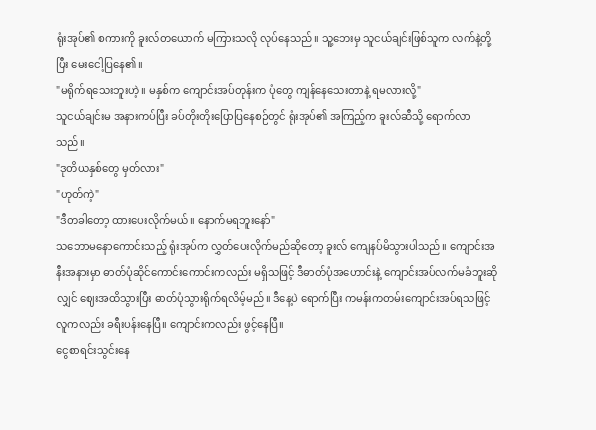ရုံးအုပ်၏ စကားကို ခူးလ်တယောက် မကြားသလို လုပ်နေသည်။ သူ့ဘေးမှ သူငယ်ချင်းဖြစ်သူက လက်နဲ့တို့ပြီး မေးငေါ့ပြနေ၏။
"မရိုက်ရသေးဘူးဟဲ့။ မနှစ်က ကျောင်းအပ်တုန်းက ပုံတွေ ကျန်နေသေးတာနဲ့ ရမလားလို့"
သူငယ်ချင်းမ အနားကပ်ပြီး ခပ်တိုးတိုးပြောပြနေစဉ်တွင် ရုံးအုပ်၏ အကြည့်က ခူးလ်ဆီသို့ ရောက်လာသည်။
"ဒုတိယနှစ်တွေ မှတ်လား"
"ဟုတ်ကဲ့"
"ဒီတခါတော့ ထားပေးလိုက်မယ်။ နောက်မရဘူးနော်"
သဘောမနောကောင်းသည့် ရုံးအုပ်က လွှတ်ပေးလိုက်မည်ဆိုတော့ ခူးလ် ကျေနပ်မိသွားပါသည်။ ကျောင်းအနီးအနားမှာ ဓာတ်ပုံဆိုင်ကောင်းကောင်းကလည်း မရှိသဖြင့် ဒီဓာတ်ပုံအဟောင်းနဲ့ ကျောင်းအပ်လက်မခံဘူးဆိုလျှင် ဈေးအထိသွားပြီး ဓာတ်ပုံသွားရိုက်ရလိမ့်မည်။ ဒီနေ့ပဲ ရောက်ပြီး ကမန်းကတမ်းကျောင်းအပ်ရသဖြင့် လူကလည်း ခရီးပန်းနေပြီ။ ကျောင်းကလည်း ဖွင့်နေပြီ။
ငွေစာရင်းသွင်းနေ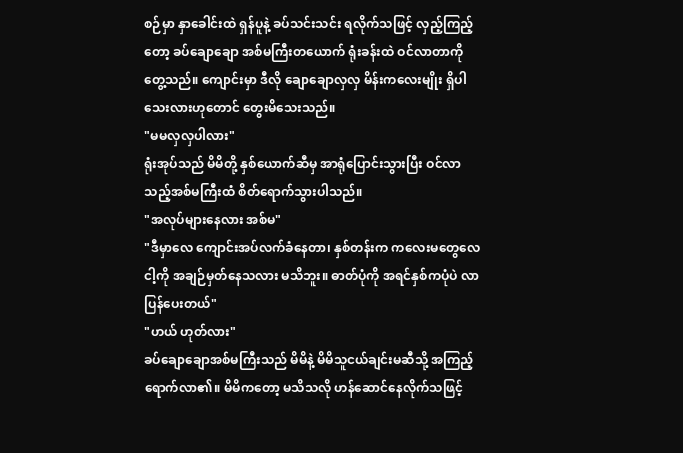စဉ်မှာ နှာခေါင်းထဲ ရှန်ပူနဲ့ ခပ်သင်းသင်း ရလိုက်သဖြင့် လှည့်ကြည့်တော့ ခပ်ချောချော အစ်မကြီးတယောက် ရုံးခန်းထဲ ဝင်လာတာကို တွေ့သည်။ ကျောင်းမှာ ဒီလို ချောချောလှလှ မိန်းကလေးမျိုး ရှိပါသေးလားဟုတောင် တွေးမိသေးသည်။
"မမလှလှပါလား"
ရုံးအုပ်သည် မိမိတို့ နှစ်ယောက်ဆီမှ အာရုံပြောင်းသွားပြီး ဝင်လာသည့်အစ်မကြီးထံ စိတ်ရောက်သွားပါသည်။
"အလုပ်များနေလား အစ်မ"
"ဒီမှာလေ ကျောင်းအပ်လက်ခံနေတာ၊ နှစ်တန်းက ကလေးမတွေလေ ငါ့ကို အချဉ်မှတ်နေသလား မသိဘူး။ ဓာတ်ပုံကို အရင်နှစ်ကပုံပဲ လာပြန်ပေးတယ်"
"ဟယ် ဟုတ်လား"
ခပ်ချောချောအစ်မကြီးသည် မိမိနဲ့ မိမိသူငယ်ချင်းမဆီသို့ အကြည့်ရောက်လာ၏။ မိမိကတော့ မသိသလို ဟန်ဆောင်နေလိုက်သဖြင့်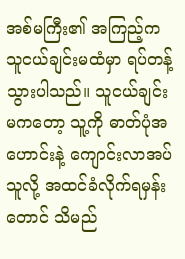အစ်မကြီး၏ အကြည့်က သူငယ်ချင်းမထံမှာ ရပ်တန့်သွားပါသည်။ သူငယ်ချင်းမကတော့ သူ့ကို ဓာတ်ပုံအဟောင်းနဲ့ ကျောင်းလာအပ်သူလို့ အထင်ခံလိုက်ရမှန်းတောင် သိမည်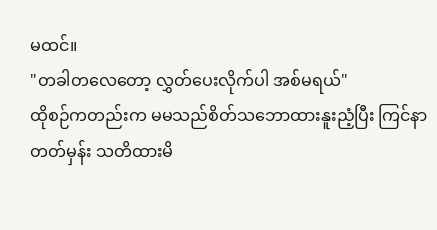မထင်။
"တခါတလေတော့ လွှတ်ပေးလိုက်ပါ အစ်မရယ်"
ထိုစဉ်ကတည်းက မမသည်စိတ်သဘောထားနူးညံ့ပြီး ကြင်နာတတ်မှန်း သတိထားမိ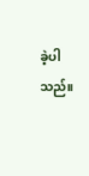ခဲ့ပါသည်။